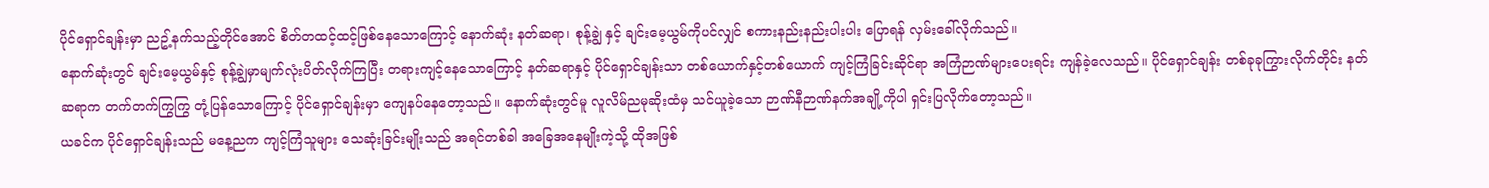ပိုင်ရှောင်ချန်းမှာ ညဥ့်နက်သည့်တိုင်အောင် စိတ်တထင့်ထင့်ဖြစ်နေသောကြောင့် နောက်ဆုံး နတ်ဆရာ၊ စုန့်ချွဲ နှင့် ချင်းမေ့ယွမ်ကိုပင်လျှင် စကားနည်းနည်းပါးပါး ပြောရန် လှမ်းခေါ်လိုက်သည်။
နောက်ဆုံးတွင် ချင်းမေ့ယွမ်နှင့် စုန့်ချွဲမှာမျက်လုံးပိတ်လိုက်ကြပြီး တရားကျင့်နေသောကြောင့် နတ်ဆရာနှင့် ပိုင်ရှောင်ချန်းသာ တစ်ယောက်နှင့်တစ်ယောက် ကျင့်ကြံခြင်းဆိုင်ရာ အကြံဉာဏ်များပေးရင်း ကျန်ခဲ့လေသည်။ ပိုင်ရှောင်ချန်း တစ်ခုခုကြွားလိုက်တိုင်း နတ်ဆရာက တက်တက်ကြွကြွ တုံ့ပြန်သောကြောင့် ပိုင်ရှောင်ချန်းမှာ ကျေနပ်နေတော့သည်။ နောက်ဆုံးတွင်မူ လူလိမ်ညမုဆိုးထံမှ သင်ယူခဲ့သော ဉာဏ်နီဉာဏ်နက်အချို့ကိုပါ ရှင်းပြလိုက်တော့သည်။
ယခင်က ပိုင်ရှောင်ချန်းသည် မနေ့ညက ကျင့်ကြံသူများ သေဆုံးခြင်းမျိုးသည် အရင်တစ်ခါ အခြေအနေမျိုးကဲ့သို့ ထိုအဖြစ်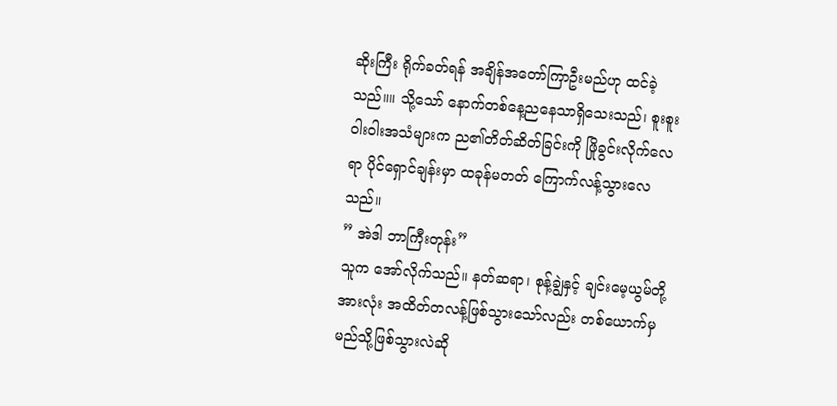ဆိုးကြီး ရိုက်ခတ်ရန် အချိန်အတော်ကြာဦးမည်ဟု ထင်ခဲ့သည်။။ သို့သော် နောက်တစ်နေ့ညနေသာရှိသေးသည်၊ စူးစူးဝါးဝါးအသံများက ည၏တိတ်ဆိတ်ခြင်းကို ဖြိုခွင်းလိုက်လေရာ ပိုင်ရှောင်ချန်းမှာ ထခုန်မတတ် ကြောက်လန့်သွားလေသည်။
” အဲဒါ ဘာကြီးတုန်း”
သူက အော်လိုက်သည်။ နတ်ဆရာ၊ စုန့်ချွဲနှင့် ချင်းမေ့ယွမ်တို့အားလုံး အထိတ်တလန့်ဖြစ်သွားသော်လည်း တစ်ယောက်မှ မည်သို့ဖြစ်သွားလဲဆို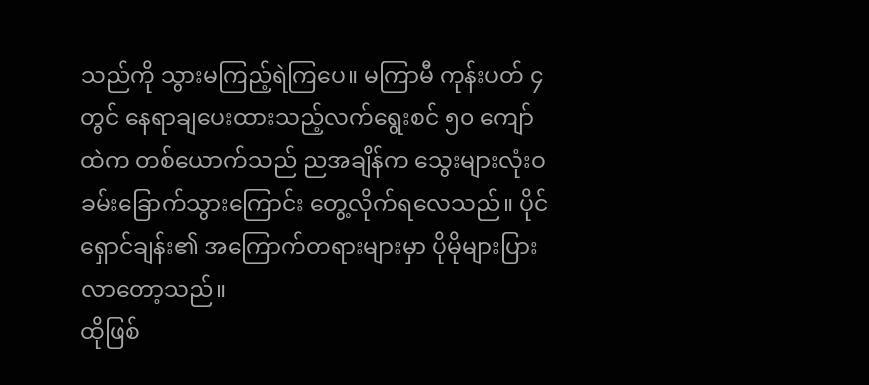သည်ကို သွားမကြည့်ရဲကြပေ။ မကြာမီ ကုန်းပတ် ၄တွင် နေရာချပေးထားသည့်လက်ရွေးစင် ၅၀ ကျော်ထဲက တစ်ယောက်သည် ညအချိန်က သွေးများလုံးဝခမ်းခြောက်သွားကြောင်း တွေ့လိုက်ရလေသည်။ ပိုင်ရှောင်ချန်း၏ အကြောက်တရားများမှာ ပိုမိုများပြားလာတော့သည်။
ထိုဖြစ်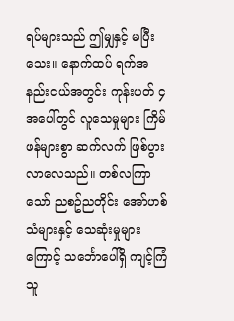ရပ်များသည် ဤမျှနှင့် မပြီးသေး။ နောက်ထပ် ရက်အနည်းငယ်အတွင်း ကုန်းပတ် ၄အပေါ်တွင် လူသေမှုများ ကြိမ်ဖန်များစွာ ဆက်လက် ဖြစ်ပွားလာလေသည်။ တစ်လကြာသော် ညစဥ်ညတိုင်း အော်ဟစ်သံများနှင့် သေဆုံးမှုများ ကြောင့် သင်္ဘောပေါ်ရှိ ကျင့်ကြံသူ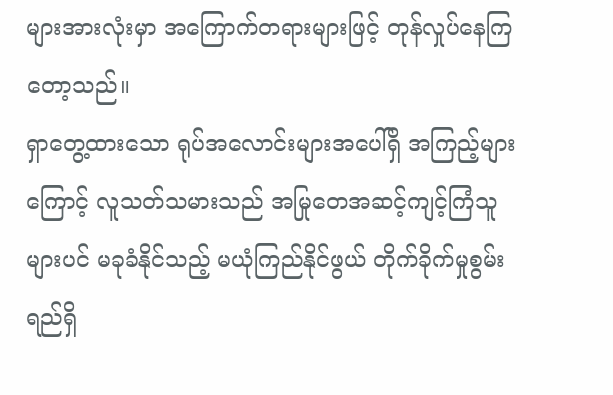များအားလုံးမှာ အကြောက်တရားများဖြင့် တုန်လှုပ်နေကြတော့သည်။
ရှာတွေ့ထားသော ရုပ်အလောင်းများအပေါ်ရှိ အကြည့်များကြောင့် လူသတ်သမားသည် အမြုတေအဆင့်ကျင့်ကြံသူများပင် မခုခံနိုင်သည့် မယုံကြည်နိုင်ဖွယ် တိုက်ခိုက်မှုစွမ်းရည်ရှိ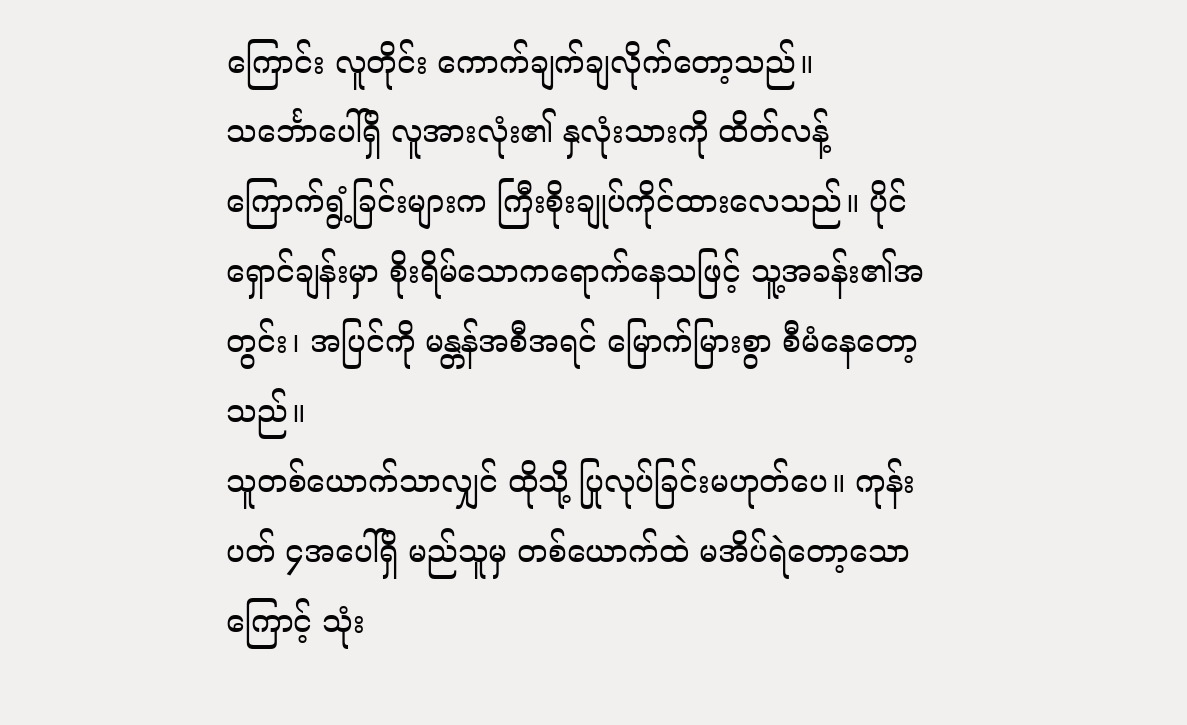ကြောင်း လူတိုင်း ကောက်ချက်ချလိုက်တော့သည်။
သင်္ဘောပေါ်ရှိ လူအားလုံး၏ နှလုံးသားကို ထိတ်လန့်ကြောက်ရွံ့ခြင်းများက ကြီးစိုးချုပ်ကိုင်ထားလေသည်။ ပိုင်ရှောင်ချန်းမှာ စိုးရိမ်သောကရောက်နေသဖြင့် သူ့အခန်း၏အတွင်း၊ အပြင်ကို မန္တန်အစီအရင် မြောက်မြားစွာ စီမံနေတော့သည်။
သူတစ်ယောက်သာလျှင် ထိုသို့ ပြုလုပ်ခြင်းမဟုတ်ပေ။ ကုန်းပတ် ၄အပေါ်ရှိ မည်သူမှ တစ်ယောက်ထဲ မအိပ်ရဲတော့သောကြောင့် သုံး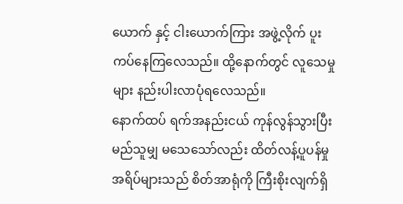ယောက် နှင့် ငါးယောက်ကြား အဖွဲ့လိုက် ပူးကပ်နေကြလေသည်။ ထို့နောက်တွင် လူသေမှုများ နည်းပါးလာပုံရလေသည်။
နောက်ထပ် ရက်အနည်းငယ် ကုန်လွန်သွားပြီး မည်သူမျှ မသေသော်လည်း ထိတ်လန့်ပူပန်မှုအရိပ်များသည် စိတ်အာရုံကို ကြီးစိုးလျက်ရှိ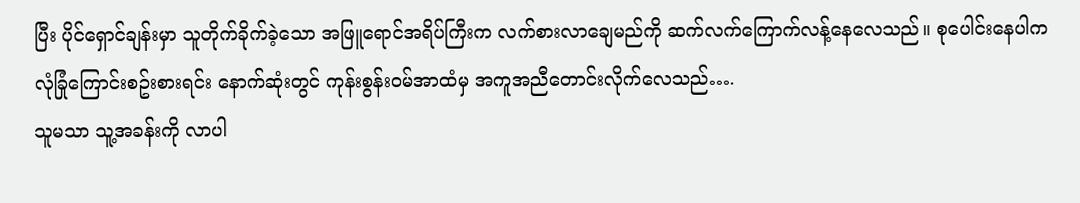ပြီး ပိုင်ရှောင်ချန်းမှာ သူတိုက်ခိုက်ခဲ့သော အဖြူရောင်အရိပ်ကြီးက လက်စားလာချေမည်ကို ဆက်လက်ကြောက်လန့်နေလေသည်။ စုပေါင်းနေပါက လုံခြုံကြောင်းစဥ်းစားရင်း နောက်ဆုံးတွင် ကုန်းစွန်းဝမ်အာထံမှ အကူအညီတောင်းလိုက်လေသည်….
သူမသာ သူ့အခန်းကို လာပါ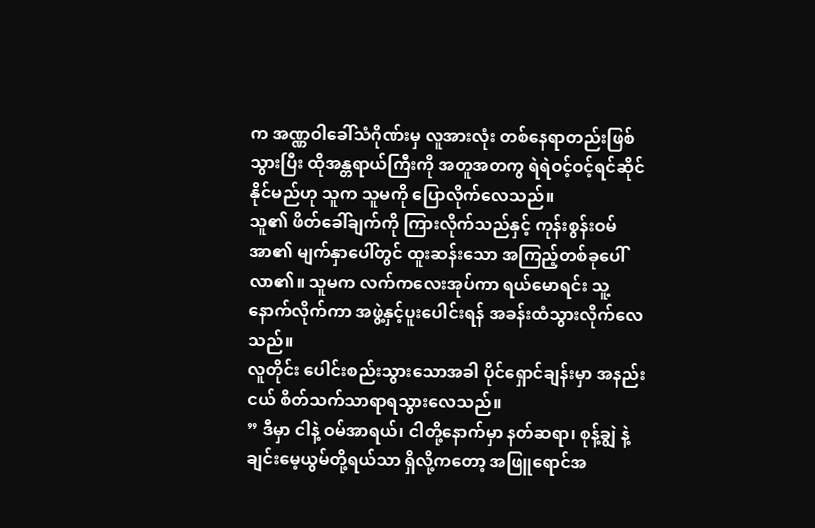က အဏ္ဏဝါခေါ်သံဂိုဏ်းမှ လူအားလုံး တစ်နေရာတည်းဖြစ်သွားပြီး ထိုအန္တရာယ်ကြီးကို အတူအတကွ ရဲရဲဝင့်ဝင့်ရင်ဆိုင်နိုင်မည်ဟု သူက သူမကို ပြောလိုက်လေသည်။
သူ၏ ဖိတ်ခေါ်ချက်ကို ကြားလိုက်သည်နှင့် ကုန်းစွန်းဝမ်အာ၏ မျက်နှာပေါ်တွင် ထူးဆန်းသော အကြည့်တစ်ခုပေါ်လာ၏။ သူမက လက်ကလေးအုပ်ကာ ရယ်မောရင်း သူ့နောက်လိုက်ကာ အဖွဲ့နှင့်ပူးပေါင်းရန် အခန်းထံသွားလိုက်လေသည်။
လူတိုင်း ပေါင်းစည်းသွားသောအခါ ပိုင်ရှောင်ချန်းမှာ အနည်းငယ် စိတ်သက်သာရာရသွားလေသည်။
” ဒီမှာ ငါနဲ့ ဝမ်အာရယ်၊ ငါတို့နောက်မှာ နတ်ဆရာ၊ စုန့်ချွဲ နဲ့ ချင်းမေ့ယွမ်တို့ရယ်သာ ရှိလို့ကတော့ အဖြူရောင်အ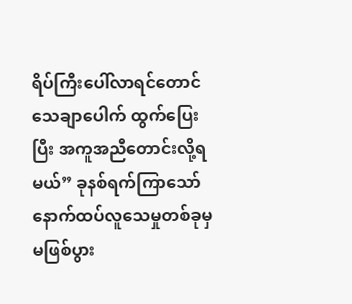ရိပ်ကြီးပေါ်လာရင်တောင် သေချာပေါက် ထွက်ပြေးပြီး အကူအညီတောင်းလို့ရမယ်” ခုနစ်ရက်ကြာသော် နောက်ထပ်လူသေမှုတစ်ခုမှ မဖြစ်ပွား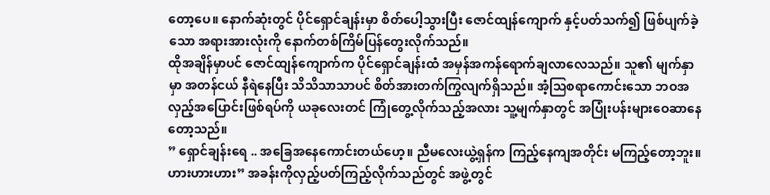တော့ပေ။ နောက်ဆုံးတွင် ပိုင်ရှောင်ချန်းမှာ စိတ်ပေါ့သွားပြီး ဇောင်ထျန်ကျောက် နှင့်ပတ်သက်၍ ဖြစ်ပျက်ခဲ့သော အရားအားလုံးကို နောက်တစ်ကြိမ်ပြန်တွေးလိုက်သည်။
ထိုအချိန်မှာပင် ဇောင်ထျန်ကျောက်က ပိုင်ရှောင်ချန်းထံ အမှန်အကန်ရောက်ချလာလေသည်။ သူ၏ မျက်နှာမှာ အတန်ငယ် နီရဲနေပြီး သိသိသာသာပင် စိတ်အားတက်ကြွလျက်ရှိသည်။ အံ့သြစရာကောင်းသော ဘဝအလှည့်အပြောင်းဖြစ်ရပ်ကို ယခုလေးတင် ကြုံတွေ့လိုက်သည့်အလား သူ့မျက်နှာတွင် အပြုံးပန်းများဝေဆာနေတော့သည်။
” ရှောင်ချန်းရေ .. အခြေအနေကောင်းတယ်ဟေ့။ ညီမလေးယွဲ့ရှန်က ကြည့်နေကျအတိုင်း မကြည့်တော့ဘူး။ ဟားဟားဟား” အခန်းကိုလှည့်ပတ်ကြည့်လိုက်သည်တွင် အဖွဲ့တွင်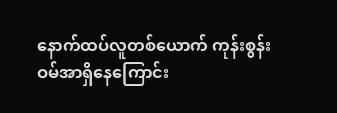နောက်ထပ်လူတစ်ယောက် ကုန်းစွန်းဝမ်အာရှိနေကြောင်း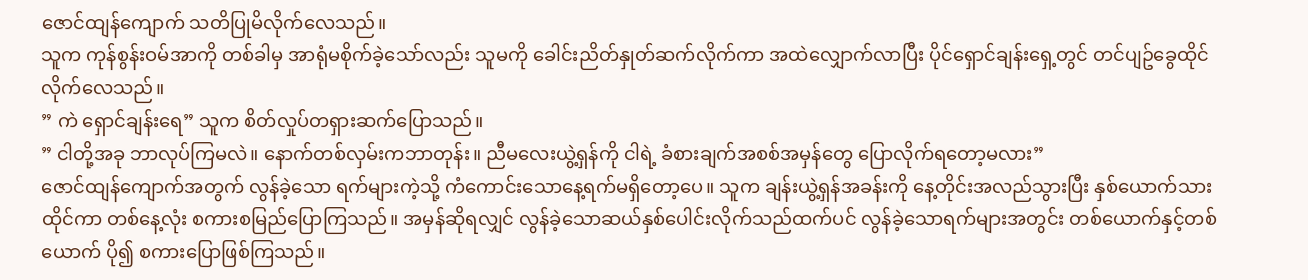ဇောင်ထျန်ကျောက် သတိပြုမိလိုက်လေသည်။
သူက ကုန်စွန်းဝမ်အာကို တစ်ခါမှ အာရုံမစိုက်ခဲ့သော်လည်း သူမကို ခေါင်းညိတ်နှုတ်ဆက်လိုက်ကာ အထဲလျှောက်လာပြီး ပိုင်ရှောင်ချန်းရှေ့တွင် တင်ပျဥ်ခွေထိုင်လိုက်လေသည်။
” ကဲ ရှောင်ချန်းရေ” သူက စိတ်လှုပ်တရှားဆက်ပြောသည်။
” ငါတို့အခု ဘာလုပ်ကြမလဲ။ နောက်တစ်လှမ်းကဘာတုန်း။ ညီမလေးယွဲ့ရှန်ကို ငါရဲ့ ခံစားချက်အစစ်အမှန်တွေ ပြောလိုက်ရတော့မလား”
ဇောင်ထျန်ကျောက်အတွက် လွန်ခဲ့သော ရက်များကဲ့သို့ ကံကောင်းသောနေ့ရက်မရှိတော့ပေ။ သူက ချန်းယွဲ့ရှန်အခန်းကို နေ့တိုင်းအလည်သွားပြီး နှစ်ယောက်သား ထိုင်ကာ တစ်နေ့လုံး စကားစမြည်ပြောကြသည်။ အမှန်ဆိုရလျှင် လွန်ခဲ့သောဆယ်နှစ်ပေါင်းလိုက်သည်ထက်ပင် လွန်ခဲ့သောရက်များအတွင်း တစ်ယောက်နှင့်တစ်ယောက် ပို၍ စကားပြောဖြစ်ကြသည်။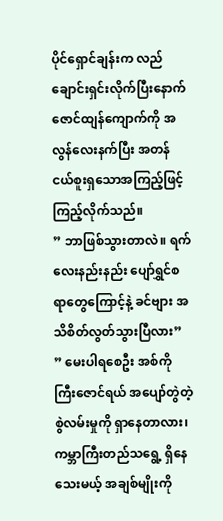ပိုင်ရှောင်ချန်းက လည်ချောင်းရှင်းလိုက်ပြီးနောက် ဇောင်ထျန်ကျောက်ကို အလွန်လေးနက်ပြီး အတန်ငယ်စူးရှသောအကြည့်ဖြင့် ကြည့်လိုက်သည်။
” ဘာဖြစ်သွားတာလဲ။ ရက်လေးနည်းနည်း ပျော်ရွှင်စရာတွေကြောင့်နဲ့ ခင်ဗျား အသိစိတ်လွတ်သွားပြီလား”
” မေးပါရစေဦး အစ်ကိုကြီးဇောင်ရယ် အပျော်တွဲတဲ့စွဲလမ်းမှုကို ရှာနေတာလား၊ ကမ္ဘာကြီးတည်သရွေ့ ရှိနေသေးမယ့် အချစ်မျိုးကို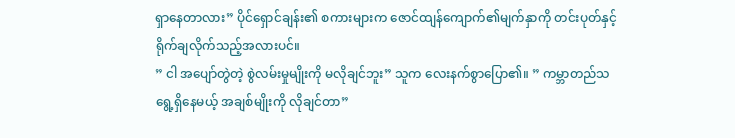ရှာနေတာလား” ပိုင်ရှောင်ချန်း၏ စကားများက ဇောင်ထျန်ကျောက်၏မျက်နှာကို တင်းပုတ်နှင့် ရိုက်ချလိုက်သည့်အလားပင်။
” ငါ အပျော်တွဲတဲ့ စွဲလမ်းမှုမျိုးကို မလိုချင်ဘူး” သူက လေးနက်စွာပြော၏။ ” ကမ္ဘာတည်သရွေ့ရှိနေမယ့် အချစ်မျိုးကို လိုချင်တာ”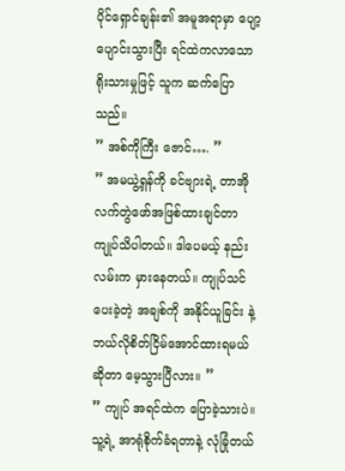ပိုင်ရှောင်ချန်း၏ အမူအရာမှာ ပျော့ပျောင်းသွားပြီး ရင်ထဲကလာသောရိုးသားမှုဖြင့် သူက ဆက်ပြောသည်။
” အစ်ကိုကြီး ဇောင်…. ”
” အမယွဲ့ရှန်ကို ခင်ဗျားရဲ့ တာအိုလက်တွဲဖော်အဖြစ်ထားချင်တာ ကျုပ်သိပါတယ်။ ဒါပေမယ့် နည်းလမ်းက မှားနေတယ်။ ကျုပ်သင်ပေးခဲ့တဲ့ အချစ်ကို အနိုင်ယူခြင်း နဲ့ ဘယ်လိုစိတ်ငြိမ်အောင်ထားရမယ်ဆိုတာ မေ့သွားပြီလား။ ”
” ကျုပ် အရင်ထဲက ပြောခဲ့သားပဲ။ သူ့ရဲ့ အာရုံစိုက်ခံရတာနဲ့ လုံခြုံတယ်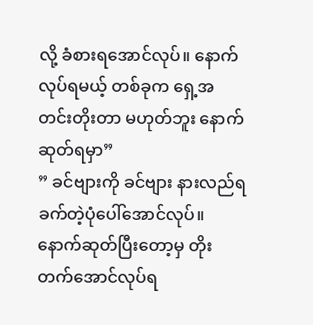လို့ ခံစားရအောင်လုပ်။ နောက် လုပ်ရမယ့် တစ်ခုက ရှေ့အတင်းတိုးတာ မဟုတ်ဘူး နောက်ဆုတ်ရမှာ”
” ခင်ဗျားကို ခင်ဗျား နားလည်ရခက်တဲ့ပုံပေါ်အောင်လုပ်။ နောက်ဆုတ်ပြီးတော့မှ တိုးတက်အောင်လုပ်ရ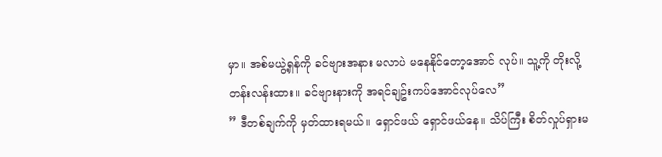မှာ။ အစ်မယွဲ့ရှန်ကို ခင်ဗျားအနား မလာပဲ မနေနိုင်တော့အောင် လုပ်။ သူ့ကို တိုးလို့တန်းလန်းထား။ ခင်ဗျားနားကို အရင်ချဥ်းကပ်အောင်လုပ်လေ”
” ဒီတစ်ချက်ကို မှတ်ထားရမယ်။ ရှောင်ဖယ် ရှောင်ဖယ်နေ။ သိပ်ကြီး စိတ်လှုပ်ရှားမ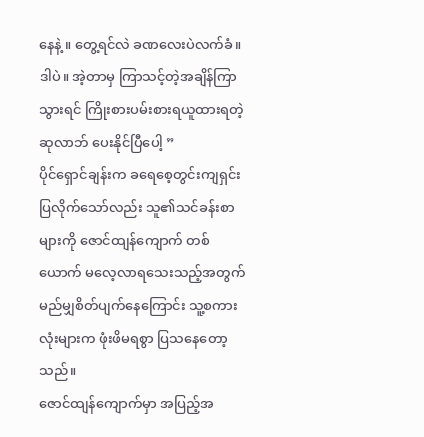နေနဲ့ ။ တွေ့ရင်လဲ ခဏလေးပဲလက်ခံ။ ဒါပဲ။ အဲ့တာမှ ကြာသင့်တဲ့အချိန်ကြာသွားရင် ကြိုးစားပမ်းစားရယူထားရတဲ့ဆုလာဘ် ပေးနိုင်ပြီပေါ့ ”
ပိုင်ရှောင်ချန်းက ခရေစေ့တွင်းကျရှင်းပြလိုက်သော်လည်း သူ၏သင်ခန်းစာများကို ဇောင်ထျန်ကျောက် တစ်ယောက် မလေ့လာရသေးသည့်အတွက် မည်မျှစိတ်ပျက်နေကြောင်း သူ့စကားလုံးများက ဖုံးဖိမရစွာ ပြသနေတော့သည်။
ဇောင်ထျန်ကျောက်မှာ အပြည့်အ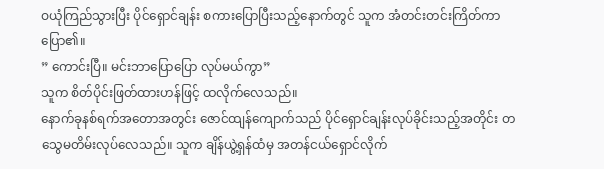ဝယုံကြည်သွားပြီး ပိုင်ရှောင်ချန်း စကားပြောပြီးသည့်နောက်တွင် သူက အံတင်းတင်းကြိတ်ကာ ပြော၏။
” ကောင်းပြီ။ မင်းဘာပြောပြော လုပ်မယ်ကွာ”
သူက စိတ်ပိုင်းဖြတ်ထားဟန်ဖြင့် ထလိုက်လေသည်။
နောက်ခုနစ်ရက်အတောအတွင်း ဇောင်ထျန်ကျောက်သည် ပိုင်ရှောင်ချန်းလုပ်ခိုင်းသည့်အတိုင်း တသွေမတိမ်းလုပ်လေသည်။ သူက ချိန်ယွဲ့ရှန်ထံမှ အတန်ငယ်ရှောင်လိုက်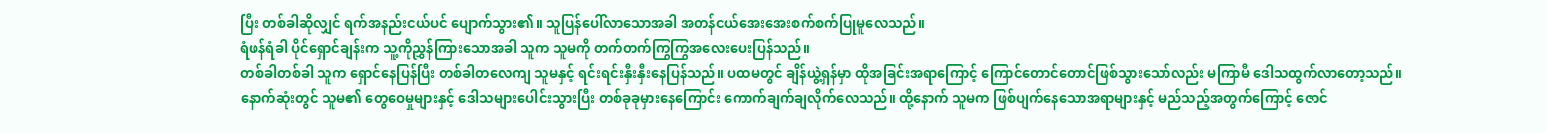ပြီး တစ်ခါဆိုလျှင် ရက်အနည်းငယ်ပင် ပျောက်သွား၏။ သူပြန်ပေါ်လာသောအခါ အတန်ငယ်အေးအေးစက်စက်ပြုမူလေသည်။
ရံဖန်ရံခါ ပိုင်ရှောင်ချန်းက သူ့ကိုညွှန်ကြားသောအခါ သူက သူမကို တက်တက်ကြွကြွအလေးပေးပြန်သည်။
တစ်ခါတစ်ခါ သူက ရှောင်နေပြန်ပြီး တစ်ခါတလေကျ သူမနှင့် ရင်းရင်းနှီးနှီးနေပြန်သည်။ ပထမတွင် ချိန်ယွဲ့ရှန်မှာ ထိုအခြင်းအရာကြောင့် ကြောင်တောင်တောင်ဖြစ်သွားသော်လည်း မကြာမီ ဒေါသထွက်လာတော့သည်။
နောက်ဆုံးတွင် သူမ၏ တွေဝေမှုများနှင့် ဒေါသများပေါင်းသွားပြီး တစ်ခုခုမှားနေကြောင်း ကောက်ချက်ချလိုက်လေသည်။ ထို့နောက် သူမက ဖြစ်ပျက်နေသောအရာများနှင့် မည်သည့်အတွက်ကြောင့် ဇောင်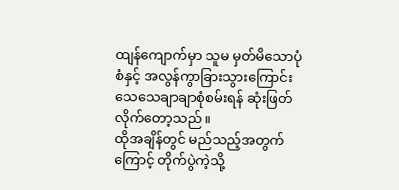ထျန်ကျောက်မှာ သူမ မှတ်မိသောပုံစံနှင့် အလွန်ကွာခြားသွားကြောင်း သေသေချာချာစုံစမ်းရန် ဆုံးဖြတ်လိုက်တော့သည်။
ထိုအချိန်တွင် မည်သည့်အတွက်ကြောင့် တိုက်ပွဲကဲ့သို့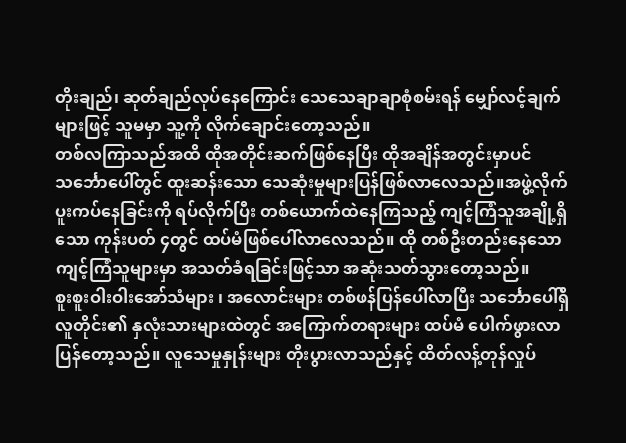တိုးချည်၊ ဆုတ်ချည်လုပ်နေကြောင်း သေသေချာချာစုံစမ်းရန် မျှော်လင့်ချက်များဖြင့် သူမမှာ သူ့ကို လိုက်ချောင်းတော့သည်။
တစ်လကြာသည်အထိ ထိုအတိုင်းဆက်ဖြစ်နေပြီး ထိုအချိန်အတွင်းမှာပင် သင်္ဘောပေါ်တွင် ထူးဆန်းသော သေဆုံးမှုများပြန်ဖြစ်လာလေသည်။အဖွဲ့လိုက်ပူးကပ်နေခြင်းကို ရပ်လိုက်ပြီး တစ်ယောက်ထဲနေကြသည့် ကျင့်ကြံသူအချို့ရှိသော ကုန်းပတ် ၄တွင် ထပ်မံဖြစ်ပေါ်လာလေသည်။ ထို တစ်ဦးတည်းနေသော ကျင့်ကြံသူများမှာ အသတ်ခံရခြင်းဖြင့်သာ အဆုံးသတ်သွားတော့သည်။
စူးစူးဝါးဝါးအော်သံများ ၊ အလောင်းများ တစ်ဖန်ပြန်ပေါ်လာပြီး သင်္ဘောပေါ်ရှိ လူတိုင်း၏ နှလုံးသားများထဲတွင် အကြောက်တရားများ ထပ်မံ ပေါက်ဖွားလာပြန်တော့သည်။ လူသေမှုနှုန်းများ တိုးပွားလာသည်နှင့် ထိတ်လန့်တုန်လှုပ်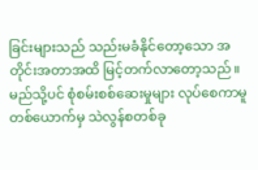ခြင်းများသည် သည်းမခံနိုင်တော့သော အတိုင်းအတာအထိ မြင့်တက်လာတော့သည်။
မည်သို့ပင် စုံစမ်းစစ်ဆေးမှုများ လုပ်စေကာမူ တစ်ယောက်မှ သဲလွန်စတစ်ခု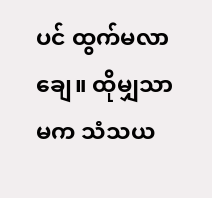ပင် ထွက်မလာချေ။ ထိုမျှသာမက သံသယ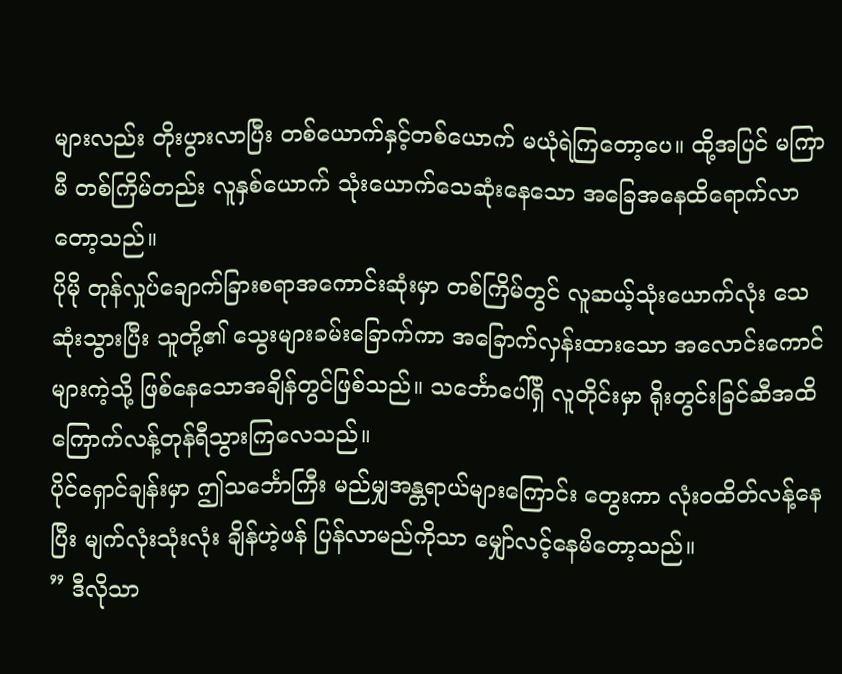များလည်း တိုးပွားလာပြီး တစ်ယောက်နှင့်တစ်ယောက် မယုံရဲကြတော့ပေ။ ထို့အပြင် မကြာမီ တစ်ကြိမ်တည်း လူနှစ်ယောက် သုံးယောက်သေဆုံးနေသော အခြေအနေထိရောက်လာတော့သည်။
ပိုမို တုန်လှုပ်ချောက်ခြားစရာအကောင်းဆုံးမှာ တစ်ကြိမ်တွင် လူဆယ့်သုံးယောက်လုံး သေဆုံးသွားပြီး သူတို့၏ သွေးများခမ်းခြောက်ကာ အခြောက်လှန်းထားသော အလောင်းကောင်များကဲ့သို့ ဖြစ်နေသောအချိန်တွင်ဖြစ်သည်။ သင်္ဘောပေါ်ရှိ လူတိုင်းမှာ ရိုးတွင်းခြင်ဆီအထိ ကြောက်လန့်တုန်ရီသွားကြလေသည်။
ပိုင်ရှောင်ချန်းမှာ ဤသင်္ဘောကြီး မည်မျှအန္တရာယ်များကြောင်း တွေးကာ လုံးဝထိတ်လန့်နေပြီး မျက်လုံးသုံးလုံး ချိန်ဟဲ့ဖန် ပြန်လာမည်ကိုသာ မျှော်လင့်နေမိတော့သည်။
” ဒီလိုသာ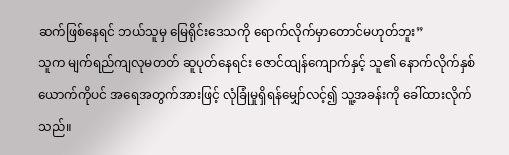ဆက်ဖြစ်နေရင် ဘယ်သူမှ မြေရိုင်းဒေသကို ရောက်လိုက်မှာတောင်မဟုတ်ဘူး”
သူက မျက်ရည်ကျလုမတတ် ဆူပုတ်နေရင်း ဇောင်ထျန်ကျောက်နှင့် သူ၏ နောက်လိုက်နှစ်ယောက်ကိုပင် အရေအတွက်အားဖြင့် လုံခြုံမှုရှိရန်မျှော်လင့်၍ သူ့အခန်းကို ခေါ်ထားလိုက်သည်။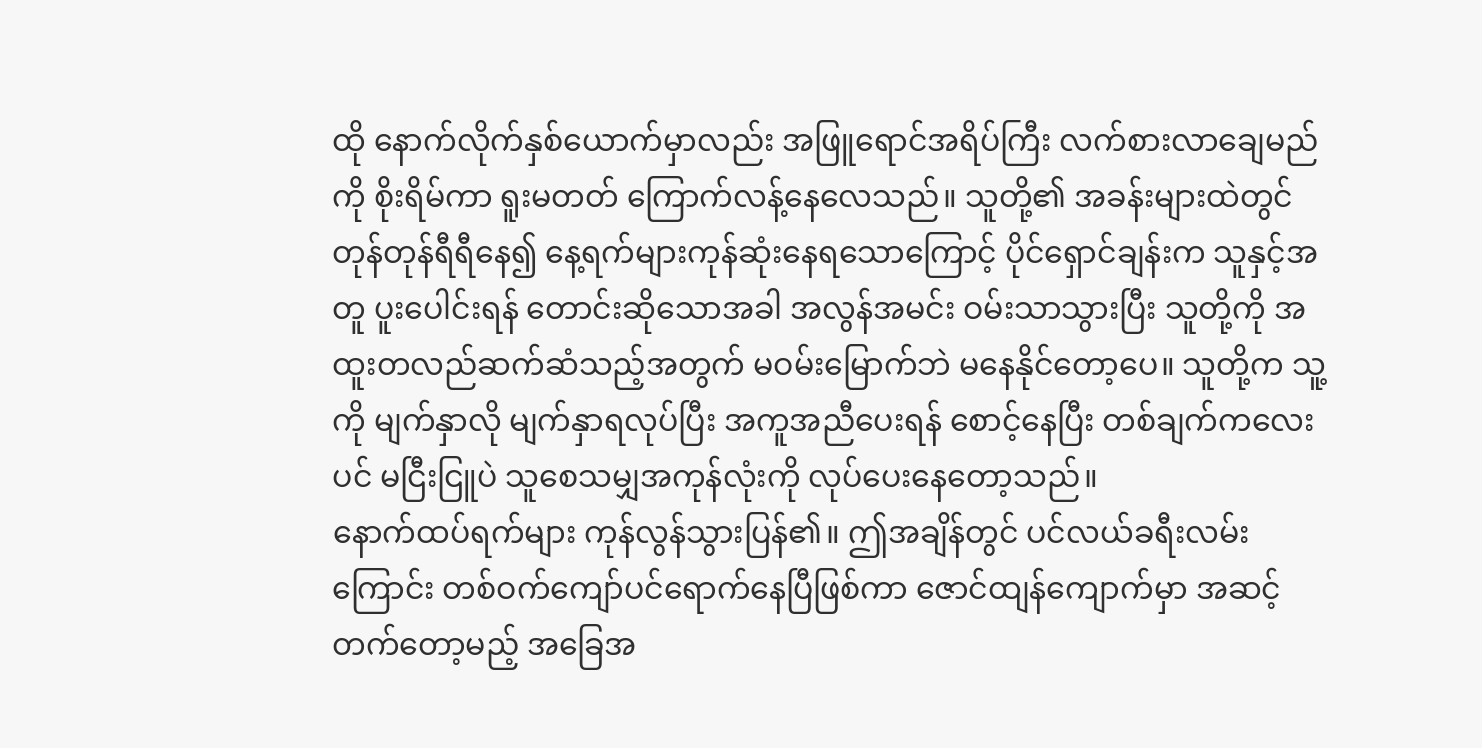ထို နောက်လိုက်နှစ်ယောက်မှာလည်း အဖြူရောင်အရိပ်ကြီး လက်စားလာချေမည်ကို စိုးရိမ်ကာ ရူးမတတ် ကြောက်လန့်နေလေသည်။ သူတို့၏ အခန်းများထဲတွင် တုန်တုန်ရီရီနေ၍ နေ့ရက်များကုန်ဆုံးနေရသောကြောင့် ပိုင်ရှောင်ချန်းက သူနှင့်အတူ ပူးပေါင်းရန် တောင်းဆိုသောအခါ အလွန်အမင်း ဝမ်းသာသွားပြီး သူတို့ကို အထူးတလည်ဆက်ဆံသည့်အတွက် မဝမ်းမြောက်ဘဲ မနေနိုင်တော့ပေ။ သူတို့က သူ့ကို မျက်နှာလို မျက်နှာရလုပ်ပြီး အကူအညီပေးရန် စောင့်နေပြီး တစ်ချက်ကလေးပင် မငြီးငြူပဲ သူစေသမျှအကုန်လုံးကို လုပ်ပေးနေတော့သည်။
နောက်ထပ်ရက်များ ကုန်လွန်သွားပြန်၏။ ဤအချိန်တွင် ပင်လယ်ခရီးလမ်းကြောင်း တစ်ဝက်ကျော်ပင်ရောက်နေပြီဖြစ်ကာ ဇောင်ထျန်ကျောက်မှာ အဆင့်တက်တော့မည့် အခြေအ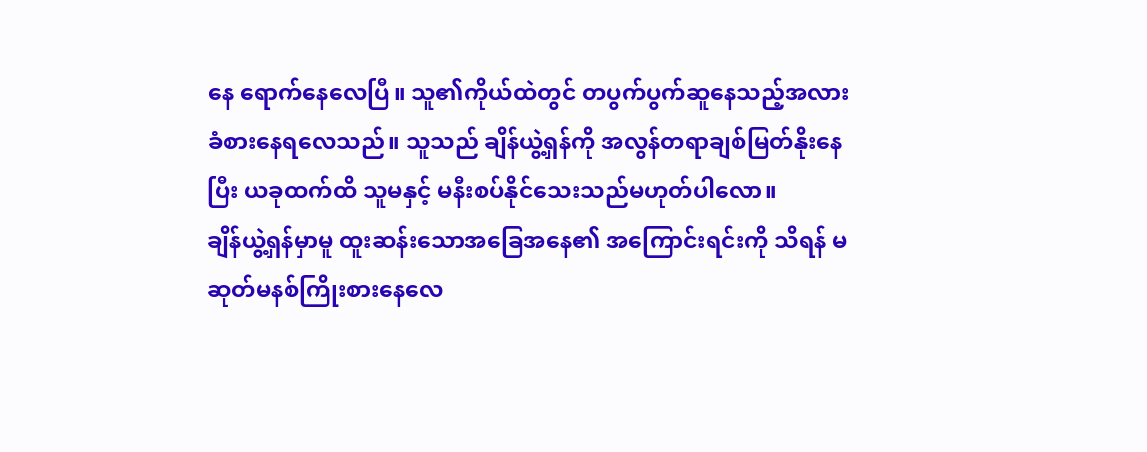နေ ရောက်နေလေပြီ။ သူ၏ကိုယ်ထဲတွင် တပွက်ပွက်ဆူနေသည့်အလား ခံစားနေရလေသည်။ သူသည် ချိန်ယွဲ့ရှန်ကို အလွန်တရာချစ်မြတ်နိုးနေပြီး ယခုထက်ထိ သူမနှင့် မနီးစပ်နိုင်သေးသည်မဟုတ်ပါလော။
ချိန်ယွဲ့ရှန်မှာမူ ထူးဆန်းသောအခြေအနေ၏ အကြောင်းရင်းကို သိရန် မဆုတ်မနစ်ကြိုးစားနေလေ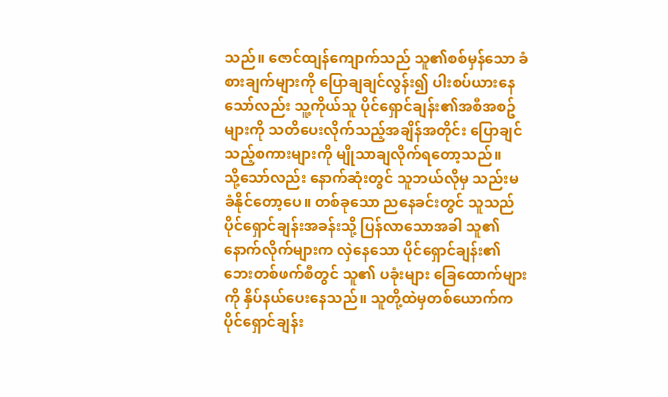သည်။ ဇောင်ထျန်ကျောက်သည် သူ၏စစ်မှန်သော ခံစားချက်များကို ပြောချချင်လွန်း၍ ပါးစပ်ယားနေသော်လည်း သူ့ကိုယ်သူ ပိုင်ရှောင်ချန်း၏အစီအစဥ်များကို သတိပေးလိုက်သည့်အချိန်အတိုင်း ပြောချင်သည့်စကားများကို မျိုသာချလိုက်ရတော့သည်။
သို့သော်လည်း နောက်ဆုံးတွင် သူဘယ်လိုမှ သည်းမခံနိုင်တော့ပေ။ တစ်ခုသော ညနေခင်းတွင် သူသည် ပိုင်ရှောင်ချန်းအခန်းသို့ ပြန်လာသောအခါ သူ၏နောက်လိုက်များက လှဲနေသော ပိုင်ရှောင်ချန်း၏ဘေးတစ်ဖက်စီတွင် သူ၏ ပခုံးများ ခြေထောက်များကို နှိပ်နယ်ပေးနေသည်။ သူတို့ထဲမှတစ်ယောက်က ပိုင်ရှောင်ချန်း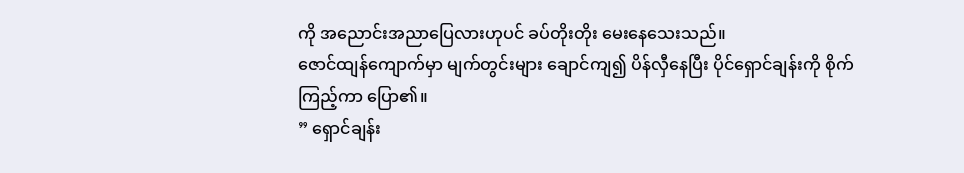ကို အညောင်းအညာပြေလားဟုပင် ခပ်တိုးတိုး မေးနေသေးသည်။
ဇောင်ထျန်ကျောက်မှာ မျက်တွင်းများ ချောင်ကျ၍ ပိန်လှီနေပြီး ပိုင်ရှောင်ချန်းကို စိုက်ကြည့်ကာ ပြော၏။
” ရှောင်ချန်း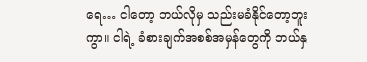ရေ… ငါတော့ ဘယ်လိုမှ သည်းမခံနိုင်တော့ဘူးကွာ။ ငါရဲ့ ခံစားချက်အစစ်အမှန်တွေကို ဘယ်နှ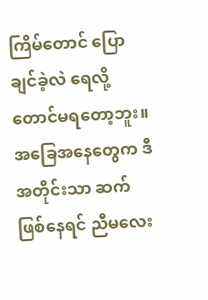ကြိမ်တောင် ပြောချင်ခဲ့လဲ ရေလို့တောင်မရတော့ဘူး။ အခြေအနေတွေက ဒီအတိုင်းသာ ဆက်ဖြစ်နေရင် ညီမလေး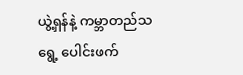ယွဲ့ရှန်နဲ့ ကမ္ဘာတည်သရွေ့ ပေါင်းဖက်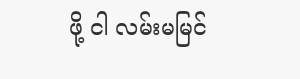ဖို့ ငါ လမ်းမမြင်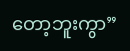တော့ဘူးကွာ”